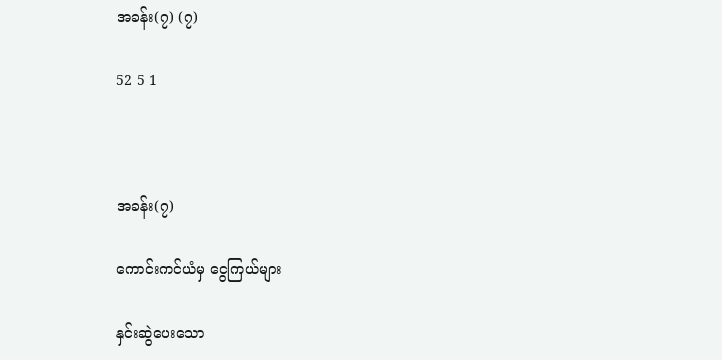အခန်း(၇) (၇)

52 5 1



အခန်း(၇)

ကောင်းကင်ယံမှ ငွေကြယ်များ

နှင်းဆွဲပေးသော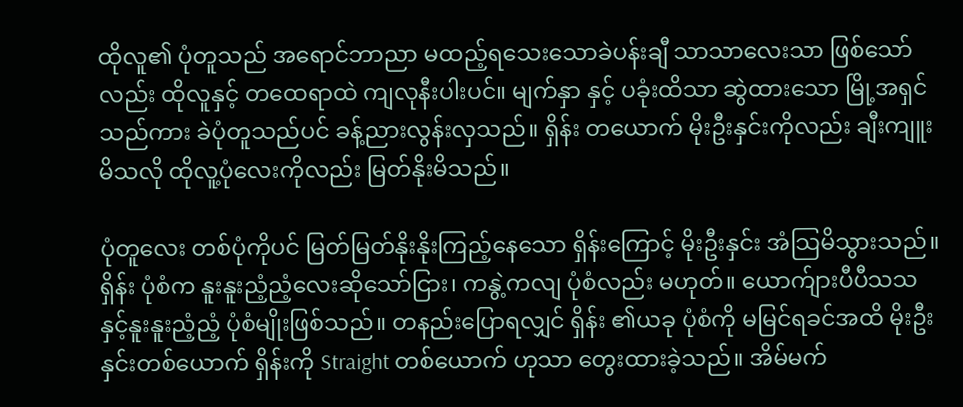ထိုလူ၏ ပုံတူသည် အရောင်ဘာညာ မထည့်ရသေးသောခဲပန်းချီ သာသာလေးသာ ဖြစ်သော်လည်း ထိုလူနှင့် တထေရာထဲ ကျလုနီးပါးပင်။ မျက်နှာ နှင့် ပခုံးထိသာ ဆွဲထားသော မြို့အရှင်သည်ကား ခဲပုံတူသည်ပင် ခန့်ညားလွန်းလှသည်။ ရှိန်း တယောက် မိုးဦးနှင်းကိုလည်း ချီးကျူးမိသလို ထိုလူ့ပုံလေးကိုလည်း မြတ်နိုးမိသည်။

ပုံတူလေး တစ်ပုံကိုပင် မြတ်မြတ်နိုးနိုးကြည့်နေသော ရှိန်းကြောင့် မိုးဦးနှင်း အံသြမိသွားသည်။ ရှိန်း ပုံစံက နူးနူးညံ့ညံ့လေးဆိုသော်ငြား၊ ကနွဲ့ကလျ ပုံစံလည်း မဟုတ်။ ယောက်ျားပီပီသသ နှင့်နူးနူးညံ့ညံ့ ပုံစံမျိုးဖြစ်သည်။ တနည်းပြောရလျှင် ရှိန်း ၏ယခု ပုံစံကို မမြင်ရခင်အထိ မိုးဦးနှင်းတစ်ယောက် ရှိန်းကို Straight တစ်ယောက် ဟုသာ တွေးထားခဲ့သည်။ အိမ်မက်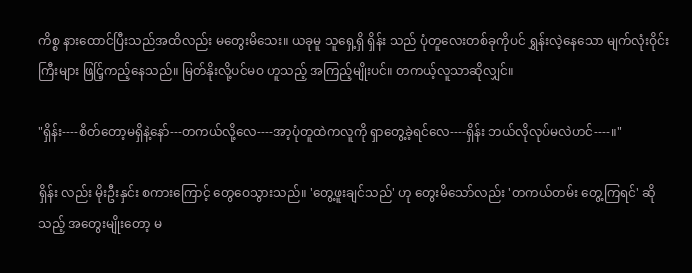ကိစ္စ နားထောင်ပြီးသည်အထိလည်း မတွေးမိသေး။ ယခုမူ သူရှေ့ရှိ ရှိန်း သည် ပုံတူလေးတစ်ခုကိုပင် ရွှန်းလဲ့နေသော မျက်လုံးဝိုင်းကြီးများ ဖြင်ြ့ကည့်နေသည်။ မြတ်နိုးလို့ပင်မဝ ဟူသည့် အကြည့်မျိုးပင်။ တကယ့်လူသာဆိုလျှင်။

"ရှိန်း----စိတ်တော့မရှိနဲ့နော်---တကယ်လို့လေ----အာ့ပုံတူထဲကလူကို ရှာတွေ့ခဲ့ရင်လေ----ရှိန်း ဘယ်လိုလုပ်မလဲဟင်----။"

ရှိန်း လည်း မိုးဦးနှင်း စကားကြောင့် တွေဝေသွားသည်။ 'တွေ့ဖူးချင်သည်' ဟု တွေးမိသော်လည်း 'တကယ်တမ်း တွေ့ကြရင်' ဆိုသည့် အတွေးမျိုးတော့ မ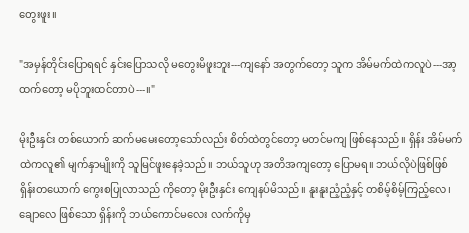တွေးဖူး။

"အမှန်တိုင်းပြောရရင် နှင်းပြောသလို မတွေးမိဖူးဘူး---ကျနော် အတွက်တော့ သူက အိမ်မက်ထဲကလူပဲ---အာ့ထက်တော့ မပိုဘူးထင်တာပဲ---။"

မိုးဦးနှင်း တစ်ယောက် ဆက်မမေးတော့သော်လည်း စိတ်ထဲတွင်တော့ မတင်မကျ ဖြစ်နေသည်။ ရှိန်း အိမ်မက်ထဲကလူ၏ မျက်နှာမျိုးကို သူမြင်ဖူးနေခဲ့သည်။ ဘယ်သူဟု အတိအကျတော့ ပြောမရ။ ဘယ်လိုပဲဖြစ်ဖြစ် ရှိန်းတယောက် ကွေးစပြုလာသည် ကိုတော့ မိုးဦးနှင်း ကျေနပ်မိသည်။ နူးနူးညံ့ညံ့နှင့် တစိမ့်စိမ့်ကြည့်လေ၊ ချောလေ ဖြစ်သော ရှိန်းကို ဘယ်ကောင်မလေး လက်ကိုမှ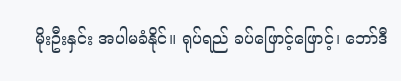မိုးဦးနှင်း အပါမခံနိုင်။ ရုပ်ရည် ခပ်ဖြောင့်ဖြောင့်၊ ဘော်ဒီ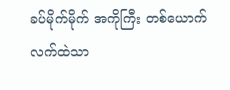ခပ်မိုက်မိုက် အကိုကြီး တစ်ယောက်လက်ထဲသာ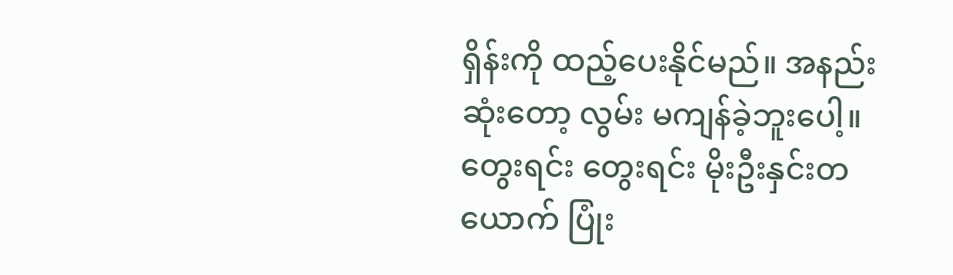ရှိန်းကို ထည့်ပေးနိုင်မည်။ အနည်းဆုံးတော့ လွမ်း မကျန်ခဲ့ဘူးပေါ့။ တွေးရင်း တွေးရင်း မိုးဦးနှင်းတယောက် ပြုံး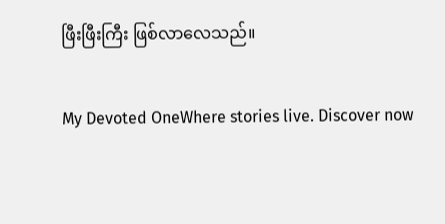ဖြီးဖြီးကြီး ဖြစ်လာလေသည်။

My Devoted OneWhere stories live. Discover now